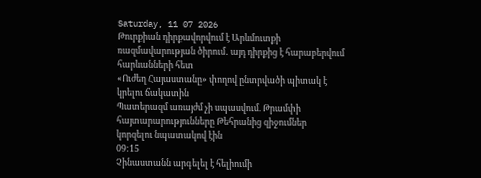Saturday, 11 07 2026
Թուրքիան դիրքավորվում է Արևմուտքի ռազմավարության ծիրում․ այդ դիրքից է հարաբերվում հարևանների հետ
«Ուժեղ Հայաստանը» փողով ընտրվածի պիտակ է կրելու ճակատին
Պատերազմ առայժմ չի սպասվում. Թրամփի հայտարարությունները Թեհրանից զիջումներ կորզելու նպատակով էին
09:15
Չինաստանն արգելել է հելիումի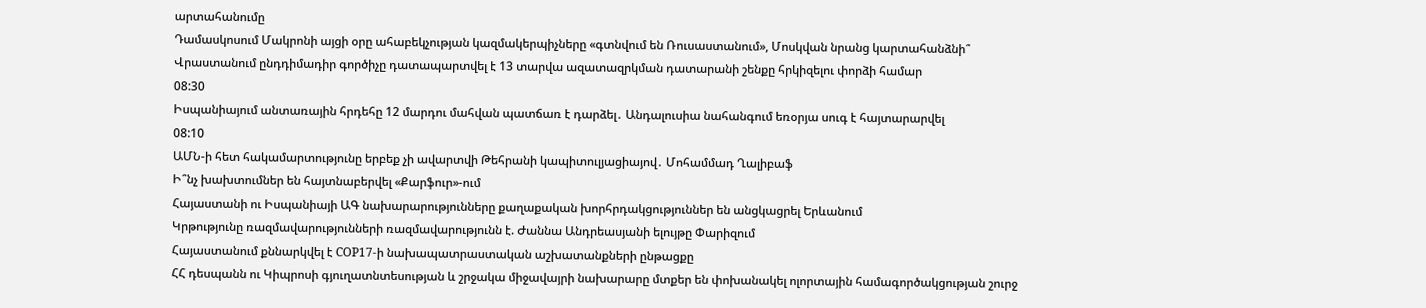արտահանումը
Դամասկոսում Մակրոնի այցի օրը ահաբեկչության կազմակերպիչները «գտնվում են Ռուսաստանում», Մոսկվան նրանց կարտահանձնի՞
Վրաստանում ընդդիմադիր գործիչը դատապարտվել է 13 տարվա ազատազրկման դատարանի շենքը հրկիզելու փորձի համար
08:30
Իսպանիայում անտառային հրդեհը 12 մարդու մահվան պատճառ է դարձել․ Անդալուսիա նահանգում եռօրյա սուգ է հայտարարվել
08:10
ԱՄՆ-ի հետ հակամարտությունը երբեք չի ավարտվի Թեհրանի կապիտուլյացիայով․ Մոհամմադ Ղալիբաֆ
Ի՞նչ խախտումներ են հայտնաբերվել «Քարֆուր»-ում
Հայաստանի ու Իսպանիայի ԱԳ նախարարությունները քաղաքական խորհրդակցություններ են անցկացրել Երևանում
Կրթությունը ռազմավարությունների ռազմավարությունն է. Ժաննա Անդրեասյանի ելույթը Փարիզում
Հայաստանում քննարկվել է COP17-ի նախապատրաստական աշխատանքների ընթացքը
ՀՀ դեսպանն ու Կիպրոսի գյուղատնտեսության և շրջակա միջավայրի նախարարը մտքեր են փոխանակել ոլորտային համագործակցության շուրջ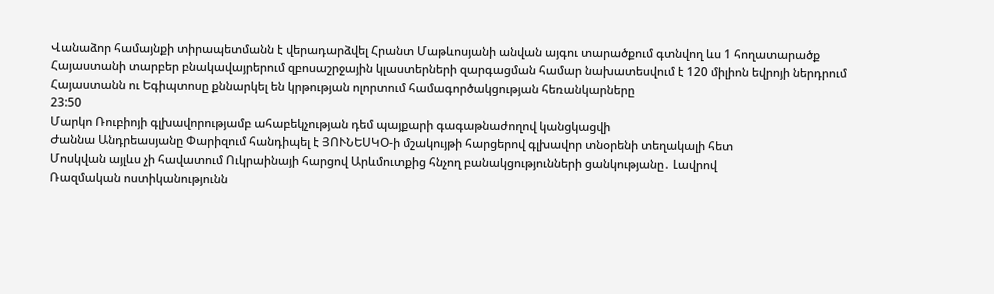Վանաձոր համայնքի տիրապետմանն է վերադարձվել Հրանտ Մաթևոսյանի անվան այգու տարածքում գտնվող ևս 1 հողատարածք
Հայաստանի տարբեր բնակավայրերում զբոսաշրջային կլաստերների զարգացման համար նախատեսվում է 120 միլիոն եվրոյի ներդրում
Հայաստանն ու Եգիպտոսը քննարկել են կրթության ոլորտում համագործակցության հեռանկարները
23:50
Մարկո Ռուբիոյի գլխավորությամբ ահաբեկչության դեմ պայքարի գագաթնաժողով կանցկացվի
Ժաննա Անդրեասյանը Փարիզում հանդիպել է ՅՈՒՆԵՍԿՕ-ի մշակույթի հարցերով գլխավոր տնօրենի տեղակալի հետ
Մոսկվան այլևս չի հավատում Ուկրաինայի հարցով Արևմուտքից հնչող բանակցությունների ցանկությանը․ Լավրով
Ռազմական ոստիկանությունն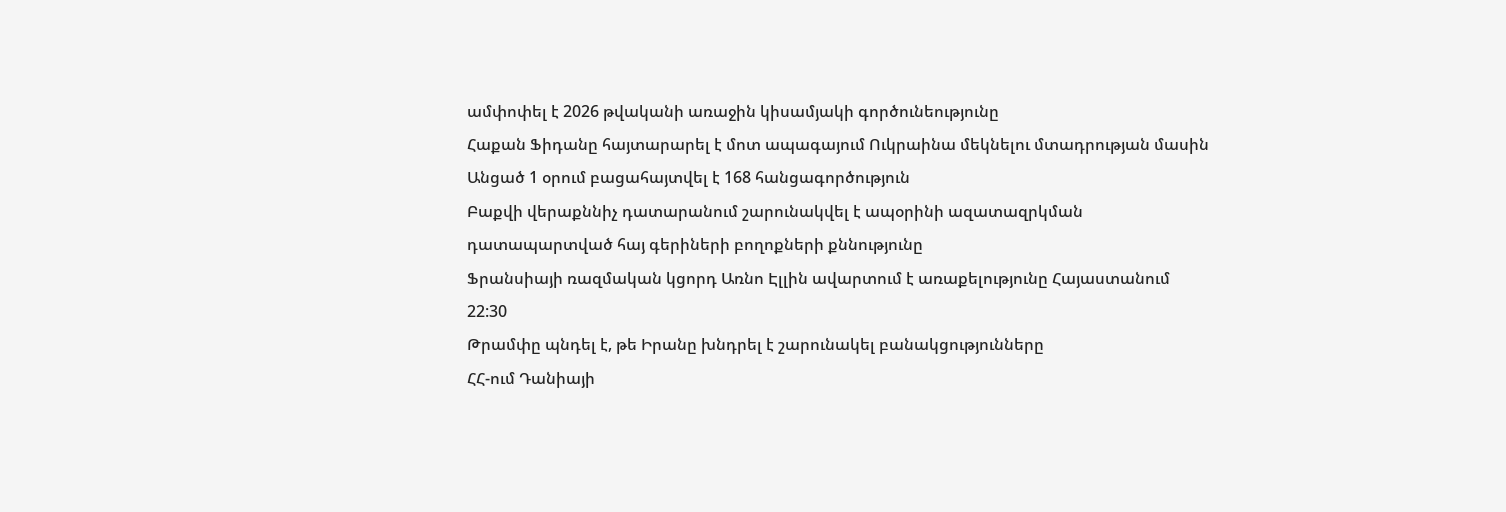ամփոփել է 2026 թվականի առաջին կիսամյակի գործունեությունը
Հաքան Ֆիդանը հայտարարել է մոտ ապագայում Ուկրաինա մեկնելու մտադրության մասին
Անցած 1 օրում բացահայտվել է 168 հանցագործություն
Բաքվի վերաքննիչ դատարանում շարունակվել է ապօրինի ազատազրկման դատապարտված հայ գերիների բողոքների քննությունը
Ֆրանսիայի ռազմական կցորդ Առնո Էլլին ավարտում է առաքելությունը Հայաստանում
22:30
Թրամփը պնդել է, թե Իրանը խնդրել է շարունակել բանակցությունները
ՀՀ-ում Դանիայի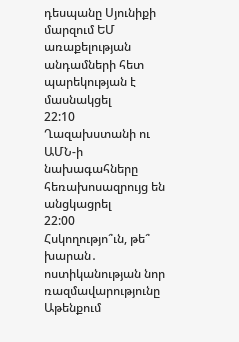դեսպանը Սյունիքի մարզում ԵՄ առաքելության անդամների հետ պարեկության է մասնակցել
22:10
Ղազախստանի ու ԱՄՆ-ի նախագահները հեռախոսազրույց են անցկացրել
22:00
Հսկողությո՞ւն, թե՞ խարան․ ոստիկանության նոր ռազմավարությունը Աթենքում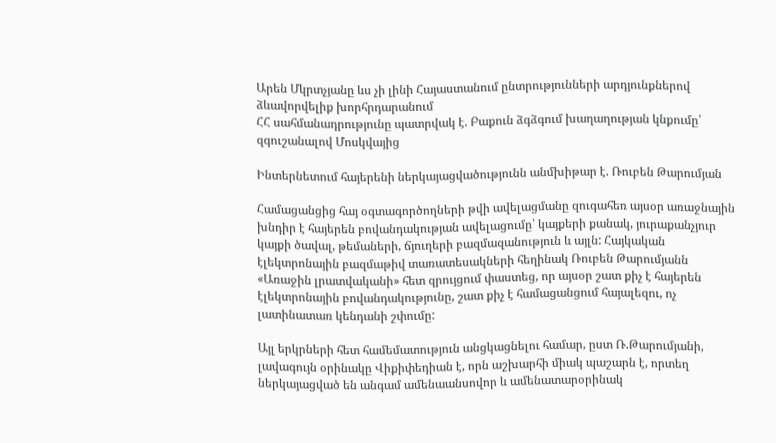Արեն Մկրտչյանը ևս չի լինի Հայաստանում ընտրությունների արդյունքներով ձևավորվելիք խորհրդարանում
ՀՀ սահմանադրությունը պատրվակ է. Բաքուն ձգձգում խաղաղության կնքումը՝ զգուշանալով Մոսկվայից

Ինտերնետում հայերենի ներկայացվածությունն անմխիթար է. Ռուբեն Թարումյան

Համացանցից հայ օգտագործողների թվի ավելացմանը զուգահեռ այսօր առաջնային խնդիր է հայերեն բովանդակության ավելացումը՝ կայքերի քանակ, յուրաքանչյուր կայքի ծավալ, թեմաների, ճյուղերի բազմազանություն և այլն: Հայկական էլեկտրոնային բազմաթիվ տառատեսակների հեղինակ Ռուբեն Թարումյանն «Առաջին լրատվականի» հետ զրույցում փաստեց, որ այսօր շատ քիչ է հայերեն էլեկտրոնային բովանդակությունը, շատ քիչ է համացանցում հայալեզու, ոչ լատինատառ կենդանի շփումը:

Այլ երկրների հետ համեմատություն անցկացնելու համար, ըստ Ռ.Թարումյանի, լավագույն օրինակը Վիքիփեդիան է, որն աշխարհի միակ պաշարն է, որտեղ ներկայացված են անգամ ամենաանսովոր և ամենատարօրինակ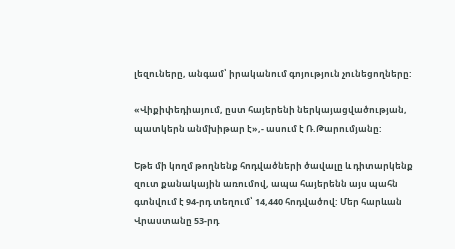լեզուները, անգամ՝ իրականում գոյություն չունեցողները:

«Վիքիփեդիայում, ըստ հայերենի ներկայացվածության, պատկերն անմխիթար է»,- ասում է Ռ.Թարումյանը:

Եթե մի կողմ թողնենք հոդվածների ծավալը և դիտարկենք զուտ քանակային առումով, ապա հայերենն այս պահն գտնվում է 94-րդ տեղում՝ 14,440 հոդվածով: Մեր հարևան Վրաստանը 53-րդ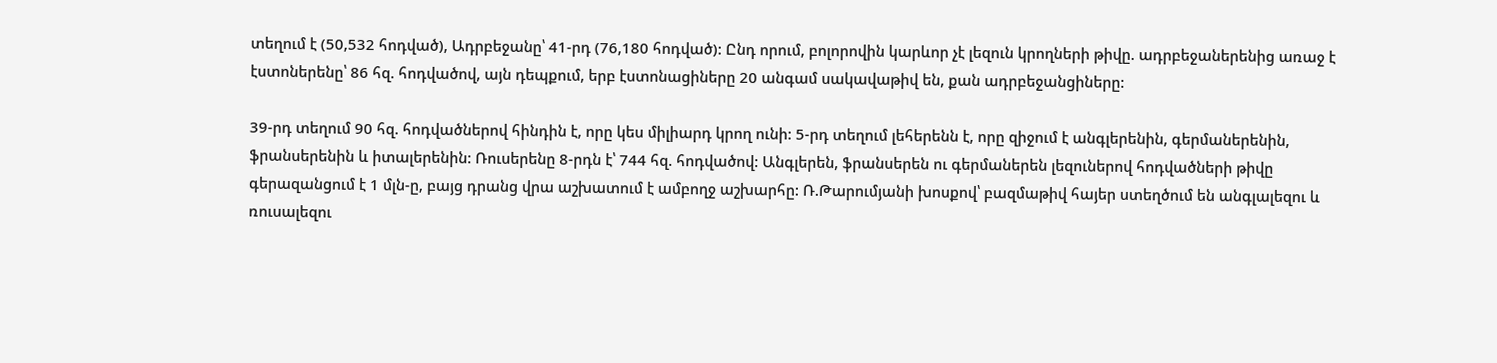տեղում է (50,532 հոդված), Ադրբեջանը՝ 41-րդ (76,180 հոդված): Ընդ որում, բոլորովին կարևոր չէ լեզուն կրողների թիվը. ադրբեջաներենից առաջ է էստոներենը՝ 86 հզ. հոդվածով, այն դեպքում, երբ էստոնացիները 20 անգամ սակավաթիվ են, քան ադրբեջանցիները:

39-րդ տեղում 90 հզ. հոդվածներով հինդին է, որը կես միլիարդ կրող ունի: 5-րդ տեղում լեհերենն է, որը զիջում է անգլերենին, գերմաներենին, ֆրանսերենին և իտալերենին: Ռուսերենը 8-րդն է՝ 744 հզ. հոդվածով: Անգլերեն, ֆրանսերեն ու գերմաներեն լեզուներով հոդվածների թիվը գերազանցում է 1 մլն-ը, բայց դրանց վրա աշխատում է ամբողջ աշխարհը: Ռ.Թարումյանի խոսքով՝ բազմաթիվ հայեր ստեղծում են անգլալեզու և ռուսալեզու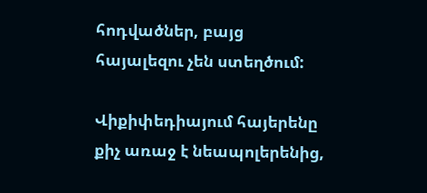հոդվածներ, բայց հայալեզու չեն ստեղծում:

Վիքիփեդիայում հայերենը քիչ առաջ է նեապոլերենից,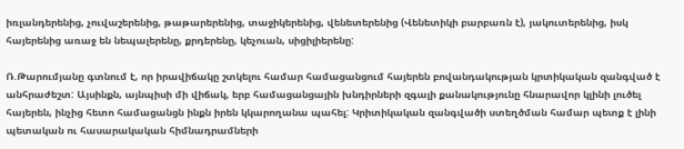իռլանդերենից, չուվաշերենից, թաթարերենից, տաջիկերենից, վենետերենից (Վենետիկի բարբառն է), յակուտերենից, իսկ հայերենից առաջ են նեպալերենը, քրդերենը, կեչուան, սիցիլիերենը:

Ռ.Թարումյանը գտնում է, որ իրավիճակը շտկելու համար համացանցում հայերեն բովանդակության կրտիկական զանգված է անհրաժեշտ: Այսինքն, այնպիսի մի վիճակ, երբ համացանցային խնդիրների զգալի քանակությունը հնարավոր կլինի լուծել հայերեն, ինչից հետո համացանցն ինքն իրեն կկարողանա պահել: Կրիտիկական զանգվածի ստեղծման համար պետք է լինի պետական ու հասարակական հիմնադրամների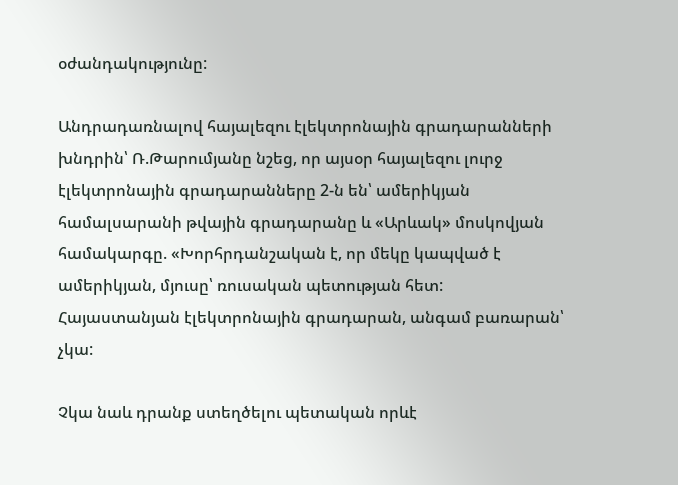օժանդակությունը:

Անդրադառնալով հայալեզու էլեկտրոնային գրադարանների խնդրին՝ Ռ.Թարումյանը նշեց, որ այսօր հայալեզու լուրջ էլեկտրոնային գրադարանները 2-ն են՝ ամերիկյան համալսարանի թվային գրադարանը և «Արևակ» մոսկովյան համակարգը. «Խորհրդանշական է, որ մեկը կապված է ամերիկյան, մյուսը՝ ռուսական պետության հետ: Հայաստանյան էլեկտրոնային գրադարան, անգամ բառարան՝ չկա:

Չկա նաև դրանք ստեղծելու պետական որևէ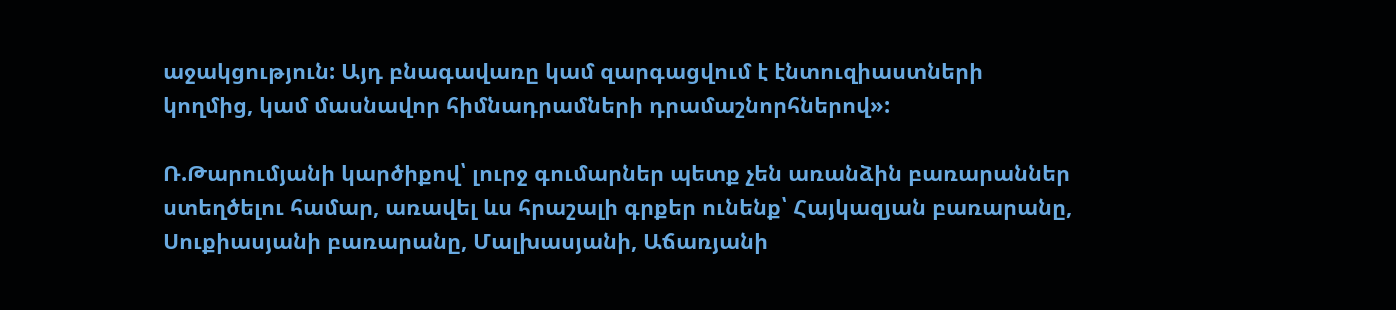աջակցություն: Այդ բնագավառը կամ զարգացվում է էնտուզիաստների կողմից, կամ մասնավոր հիմնադրամների դրամաշնորհներով»:

Ռ.Թարումյանի կարծիքով՝ լուրջ գումարներ պետք չեն առանձին բառարաններ ստեղծելու համար, առավել ևս հրաշալի գրքեր ունենք՝ Հայկազյան բառարանը, Սուքիասյանի բառարանը, Մալխասյանի, Աճառյանի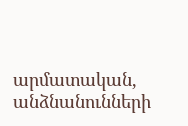արմատական, անձնանունների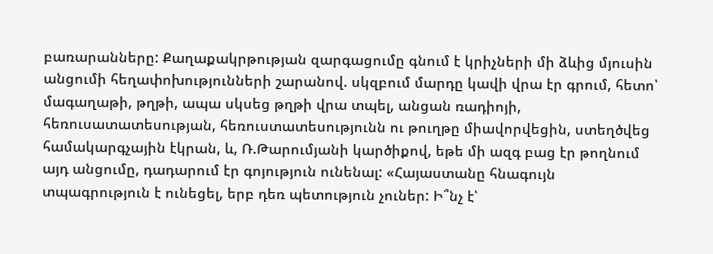բառարանները: Քաղաքակրթության զարգացումը գնում է կրիչների մի ձևից մյուսին անցումի հեղափոխությունների շարանով. սկզբում մարդը կավի վրա էր գրում, հետո՝ մագաղաթի, թղթի, ապա սկսեց թղթի վրա տպել, անցան ռադիոյի, հեռուսատատեսության, հեռուստատեսությունն ու թուղթը միավորվեցին, ստեղծվեց համակարգչային էկրան, և, Ռ.Թարումյանի կարծիքով, եթե մի ազգ բաց էր թողնում այդ անցումը, դադարում էր գոյություն ունենալ: «Հայաստանը հնագույն տպագրություն է ունեցել, երբ դեռ պետություն չուներ: Ի՞նչ է՝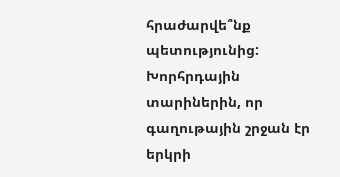հրաժարվե՞նք պետությունից: Խորհրդային տարիներին, որ գաղութային շրջան էր երկրի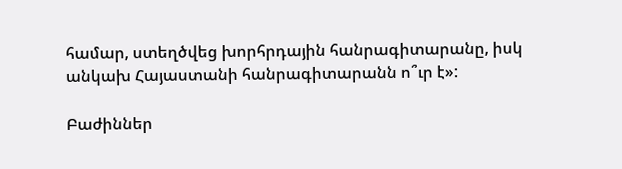համար, ստեղծվեց խորհրդային հանրագիտարանը, իսկ անկախ Հայաստանի հանրագիտարանն ո՞ւր է»:

Բաժիններ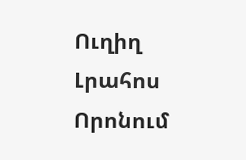Ուղիղ
Լրահոս
Որոնում